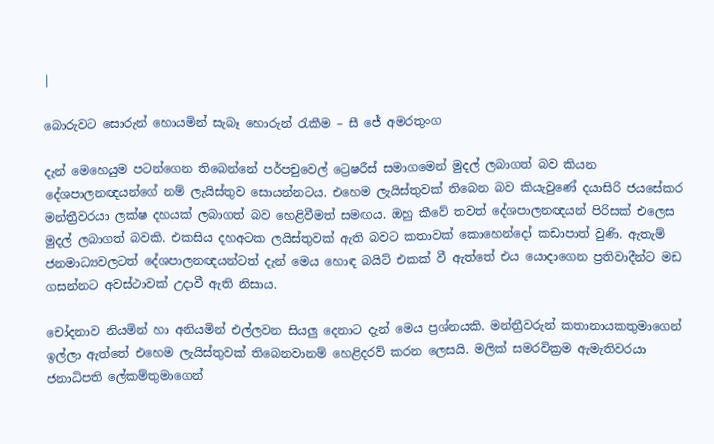|

බොරුවට සොරුන් හොයමින් සැබෑ ‍හොරුන් රැකීම – සී ජේ අමරතුංග

දැන් මෙහෙයුම පටන්ගෙන තිබෙන්නේ පර්පචුවෙල් ට්‍රෙෂරීස් සමාගමෙන් මුදල් ලබාගත් බව කියන දේශපාලනඥයන්ගේ නම් ලැයිස්තුව සොයන්නටය. එහෙම ලැයිස්තුවක් ‍තිබෙන බව කියැවුණේ දයාසිරි ජයසේකර මන්ත්‍රීවරයා ලක්ෂ දහයක් ලබාගත් බව හෙළිවීමත් සමඟය. ඔහු කීවේ තවත් දේශපාලනඥයන් පිරිසක් එලෙස මුදල් ලබාගත් බවකි. එකසිය දහඅටක ලයිස්තුවක් ඇති බවට කතාවක් කොහෙන්දෝ කඩාපාත් වුණි. ඇතැම් ජනමාධ්‍යවලටත් දේශපාලනඥයන්ටත් දැන් මෙය හොඳ බයිට් එකක් වී ඇත්තේ එය යොදාගෙන ප්‍රතිවාදීන්ට මඩ ගසන්නට අවස්ථාවක් උදාවී ඇති නිසාය.

චෝදනාව නියමින් හා අනියමින් එල්ලවන සියලු දෙනාට දැන් මෙය ප්‍රශ්නයකි. මන්ත්‍රීවරුන් කතානායකතුමාගෙන් ඉල්ලා ඇත්තේ එහෙම ලැයිස්තුවක් තිබෙනවානම් හෙළිදරව් කරන ලෙසයි. මලික් සමරවික්‍රම ඇමැතිවරයා ජනාධිපති ලේකම්තුමාගෙන්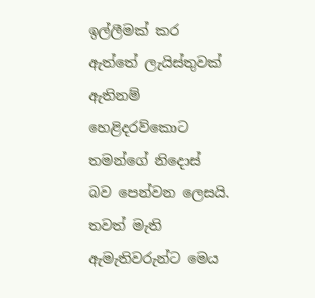ඉල්ලීමක් කර ඇත්තේ ලැයිස්තුවක් ඇතිනම් හෙළිදරව්කොට තමන්ගේ නිදොස් බව පෙන්වන ලෙසයි. තවත් මැති ඇමැතිවරුන්ට මෙය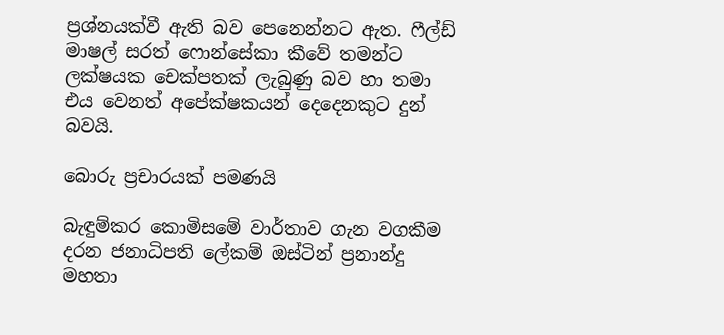ප්‍රශ්නයක්වී ඇති බව පෙනෙන්නට ඇත. ෆීල්ඩ් මාෂල් සරත් ෆොන්සේකා කීවේ තමන්ට ලක්ෂයක චෙක්පතක් ලැබුණු බව හා තමා එය වෙනත් අපේක්ෂකයන් දෙදෙනකුට දුන් බවයි.

බොරු ප්‍රචාරයක් පමණයි

බැඳුම්කර කොමිසමේ වාර්තාව ගැන වගකීම දරන ජනාධිපති ලේකම් ඔස්ටින් ප්‍රනාන්දු මහතා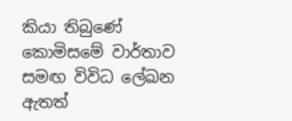කියා තිබුණේ කොමිසමේ වාර්තාව සමඟ විවිධ ලේඛන ඇතත්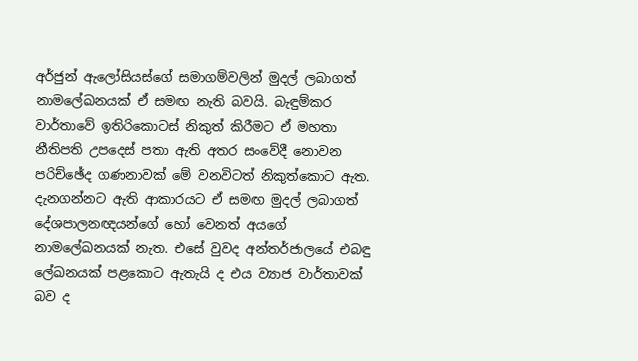අර්ජුන් ඇලෝසියස්ගේ සමාගම්වලින් මුදල් ලබාගත් නාමලේඛනයක් ඒ සමඟ නැති බවයි. බැඳුම්කර වාර්තාවේ ඉතිරිකොටස් නිකුත් කිරීමට ඒ මහතා නීතිපති උපදෙස් පතා ඇති අතර සංවේදී නොවන පරිච්ඡේද ගණනාවක් මේ වනවිටත් නිකුත්කොට ඇත. දැනගන්නට ඇති ආකාරයට ඒ සමඟ මුදල් ලබාගත් දේශපාලනඥයන්ගේ හෝ වෙනත් අයගේ නාමලේඛනයක් නැත. එසේ වුවද අන්තර්ජාලයේ එබඳු ලේඛනයක් පළකොට ඇතැයි ද එය ව්‍යාජ වාර්තාවක් බව ද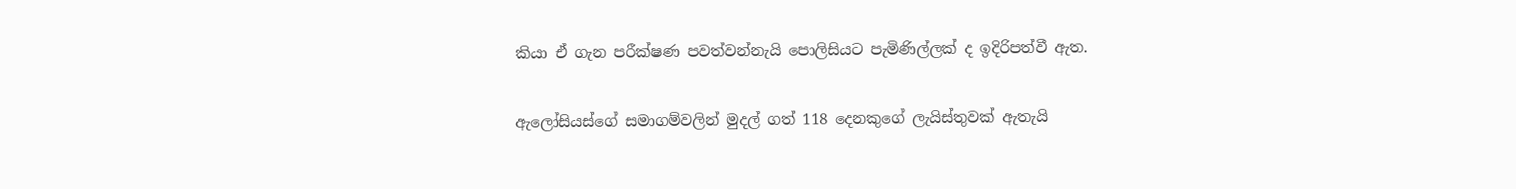කියා ඒ ගැන පරීක්ෂණ පවත්වන්නැයි පොලිසියට පැමිණිල්ලක් ද ඉදිරිපත්වී ඇත.

ඇලෝසියස්ගේ සමාගම්වලින් මුදල් ගත් 118 දෙනකුගේ ලැයිස්තුවක් ඇතැයි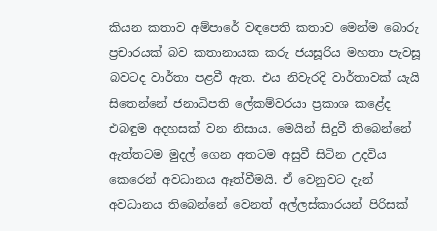කියන කතාව අම්පාරේ වඳපෙති කතාව මෙන්ම බොරු ප්‍රචාරයක් බව කතානායක කරු ජයසූරිය මහතා පැවසූ බවටද වාර්තා පළවී ඇත. එය නිවැරදි වාර්තාවක් යැයි සිතෙන්නේ ජනාධිපති ලේකම්වරයා ප්‍රකාශ කළේද එබඳුම අදහසක් වන නිසාය. මෙයින් සිදුවී තිබෙන්නේ ඇත්තටම මුදල් ගෙන අතටම අසුවී සිටින උදවිය කෙරෙන් අවධානය ඈත්වීමයි. ඒ වෙනුවට දැන් අවධානය තිබෙන්නේ වෙනත් අල්ලස්කාරයන් පිරිසක්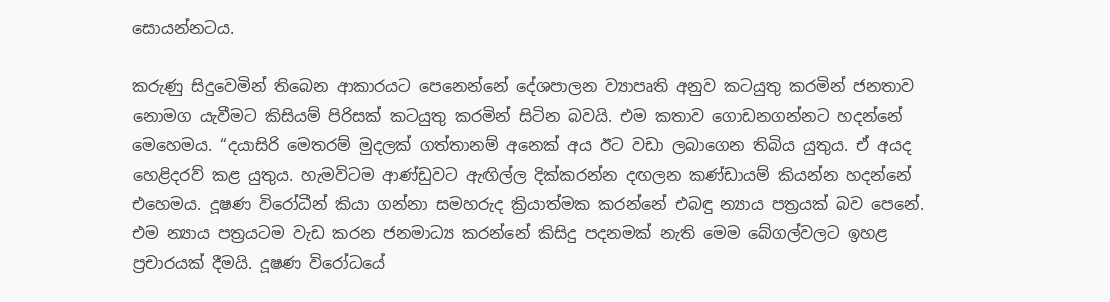සොයන්නටය.

කරුණු සිදුවෙමින් තිබෙන ආකාරයට පෙනෙන්නේ දේශපාලන ව්‍යාපෘති අනුව කටයුතු කරමින් ජනතාව නොමග යැවීමට කිසියම් පිරිසක් කටයුතු කරමින් සිටින බවයි. එම කතාව ගොඩනගන්නට හදන්නේ මෙහෙමය. “දයාසිරි මෙතරම් මුදලක් ගත්තානම් අනෙක් අය ඊට වඩා ලබාගෙන තිබිය යුතුය. ඒ අයද හෙළිදරව් කළ යුතුය. හැමවිටම ආණ්ඩුවට ඇඟිල්ල දික්කරන්න දඟලන කණ්ඩායම් කියන්න හදන්නේ එහෙමය. දූෂණ විරෝධීන් කියා ගන්නා සමහරුද ක්‍රියාත්මක කරන්නේ එබඳු න්‍යාය පත්‍රයක් බව පෙනේ. එම න්‍යාය පත්‍රයටම වැඩ කරන ජනමාධ්‍ය කරන්නේ කිසිදු පදනමක් නැති මෙම බේගල්වලට ඉහළ ප්‍රචාරයක් දීමයි. දූෂණ විරෝධයේ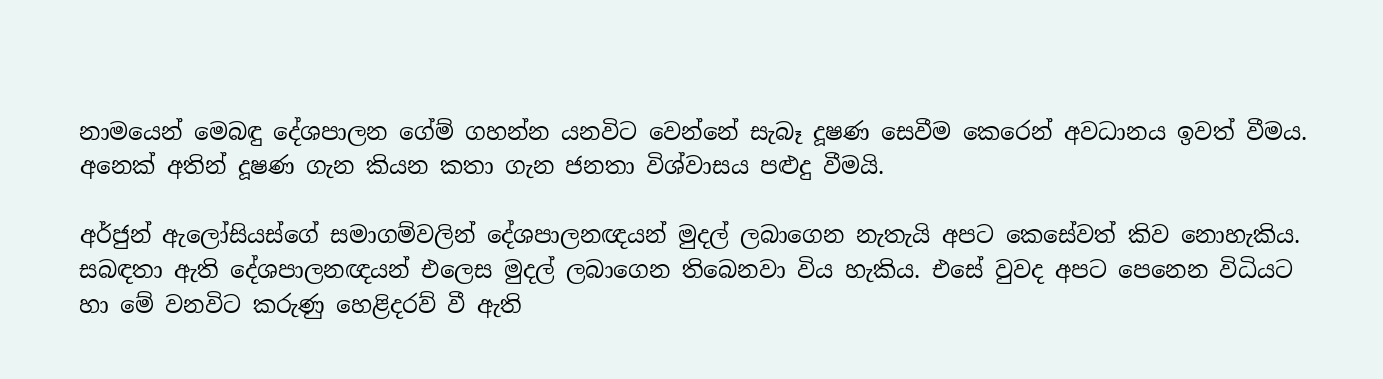නාමයෙන් මෙබඳු දේශපාලන ගේම් ගහන්න යනවිට වෙන්නේ සැබෑ දූෂණ සෙවීම කෙරෙන් අවධානය ඉවත් වීමය. අනෙක් අතින් දූෂණ ගැන කියන කතා ගැන ජනතා විශ්වාසය පළුදු වීමයි.

අර්ජුන් ඇලෝසියස්ගේ සමාගම්වලින් දේශපාලනඥයන් මුදල් ලබාගෙන නැතැයි අපට කෙසේවත් කිව නොහැකිය. සබඳතා ඇති දේශපාලනඥයන් ‍එලෙස මුදල් ලබාගෙන තිබෙනවා විය හැකිය. එසේ වුවද අපට පෙනෙන විධියට හා මේ වනවිට කරුණු හෙළිදරව් වී ඇති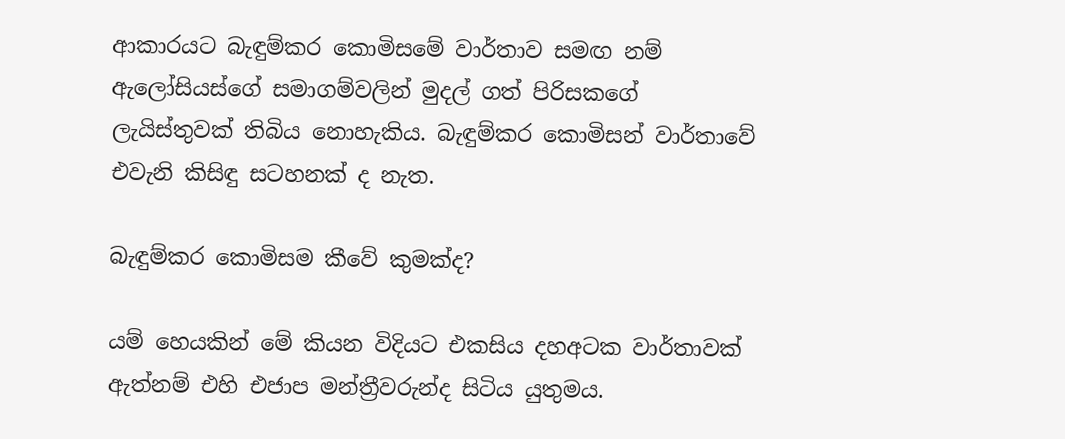ආකාරයට බැඳුම්කර කොමිසමේ වාර්තාව සමඟ නම් ඇලෝසියස්ගේ සමාගම්වලින් මුදල් ගත් පිරිසකගේ ලැයිස්තුවක් තිබිය නොහැකිය. බැඳුම්කර කොමිසන් වාර්තාවේ එවැනි කිසිඳු සටහනක් ද නැත.

බැඳුම්කර කොමිසම කීවේ කුමක්ද?

යම් හෙයකින් මේ කියන විදියට එකසිය දහඅටක වාර්තාවක් ඇත්නම් එහි එජාප මන්ත්‍රීවරුන්ද සිටිය යුතුමය.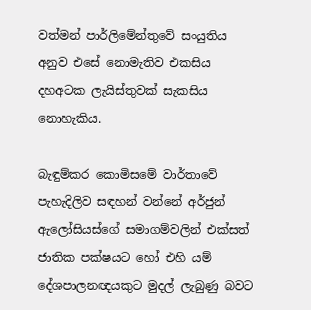වත්මන් පාර්ලිමේන්තුවේ සංයුතිය අනුව එසේ නොමැතිව එකසිය දහඅටක ලැයිස්තුවක් සැකසිය නොහැකිය.

බැඳුම්කර කොමිසමේ වාර්තාවේ පැහැදිලිව සඳහන් වන්නේ අර්ජුන් ඇලෝසියස්ගේ සමාගම්වලින් එක්සත් ජාතික පක්ෂයට හෝ එහි යම් දේශපාලනඥයකුට මුදල් ලැබුණු බවට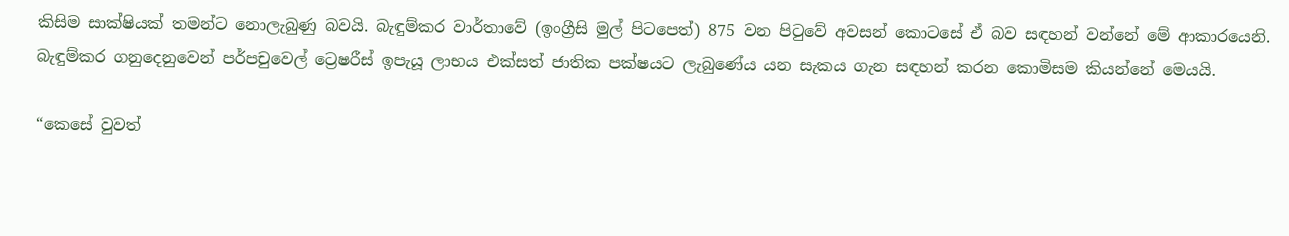කිසිම සාක්ෂියක් තමන්ට නොලැබුණු බවයි. බැඳුම්කර වාර්තාවේ (ඉංග්‍රීසි මුල් පිටප‍ෙත්) 875 වන පිටුවේ අවසන් කොටසේ ඒ බව සඳහන් වන්නේ මේ ආකාරයෙනි. බැඳුම්කර ගනුදෙනුවෙන් පර්පචුවෙල් ට්‍රෙෂරීස් ඉපැයූ ලාභය එක්සත් ජාතික පක්ෂයට ලැබුණේය යන සැකය ගැන සඳහන් කරන කොමිසම කියන්නේ මෙයයි.

“කෙසේ වුවත්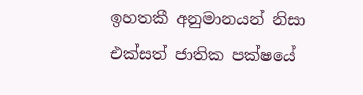ඉහතකී අනුමානයන් නිසා එක්සත් ජාතික පක්ෂයේ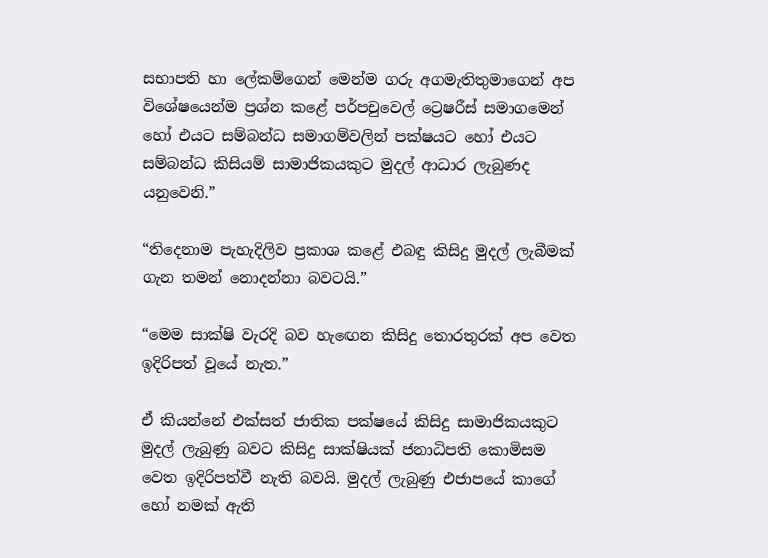සභාපති හා ලේකම්ගෙන් මෙන්ම ගරු අගමැතිතුමාගෙන් අප විශේෂයෙන්ම ප්‍රශ්න කළේ පර්පචුවෙල් ට්‍රෙෂරීස් සමාගමෙන් හෝ එයට සම්බන්ධ සමාගම්වලින් පක්ෂයට හෝ එයට සම්බන්ධ කිසියම් සාමාජිකයකුට මුදල් ආධාර ලැබුණද යනුවෙනි.”

“තිදෙනාම පැහැදිලිව ප්‍රකාශ කළේ එබඳු කිසිදු මුදල් ලැබීමක් ගැන තමන් නොදන්නා බවටයි.”

“මෙම සාක්ෂි වැරදි බව හැඟෙන කිසිදු තොරතුරක් අප වෙත ඉදිරිපත් වූයේ නැත.”

ඒ කියන්නේ එක්සත් ජාතික පක්ෂයේ කිසිදු සාමාජිකයකුට මුදල් ලැබුණු බවට කිසිදු සාක්ෂියක් ජනාධිපති කොමිසම වෙත ඉදිරිපත්වී නැති බවයි. මුදල් ලැබුණු එජාපයේ කාගේ හෝ නමක් ඇති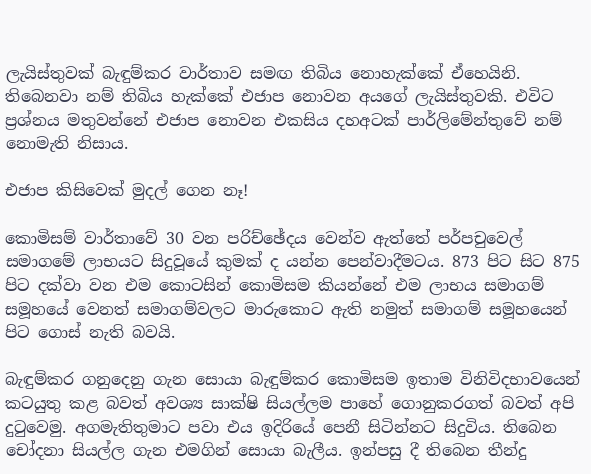ලැයිස්තුවක් බැඳුම්කර වාර්තාව සමඟ තිබිය නොහැක්කේ ඒහෙයිනි. තිබෙනවා නම් තිබිය හැක්කේ එජාප නොවන අයගේ ලැයිස්තුවකි. එවිට ප්‍රශ්නය මතුවන්නේ එජාප නොවන එකසිය දහඅටක් පාර්ලිමේන්තුවේ නම් නොමැති නිසාය.

එජාප කිසිවෙක් මුදල් ගෙන නෑ!

කොමිසම් වාර්තාවේ 30 වන පරිච්ඡේදය වෙන්ව ඇත්තේ පර්පචුවෙල් සමාගමේ ලාභයට සිදුවූයේ කුමක් ද යන්න පෙන්වාදීමටය. 873 පිට සිට 875 පිට දක්වා වන එම කොටසින් කොමිසම කියන්නේ එම ලාභය සමාගම් සමූහයේ වෙනත් සමාගම්වලට මාරුකොට ඇති නමුත් සමාගම් සමූහයෙන් පිට ගොස් නැති බවයි.

බැඳුම්කර ගනුදෙනු ‍ගැන සොයා බැඳුම්කර කොමිසම ඉතාම විනිවිදභාවයෙන් කටයුතු කළ බවත් අවශ්‍ය සාක්ෂි සියල්ලම පාහේ ගොනුකරගත් බවත් අපි දුටුවෙමු. අගමැතිතුමාට පවා එය ඉදිරියේ පෙනී සිටින්නට සිදුවිය. තිබෙන චෝදනා සියල්ල ගැන එමගින් සොයා බැලීය. ඉන්පසු දී තිබෙන තීන්දු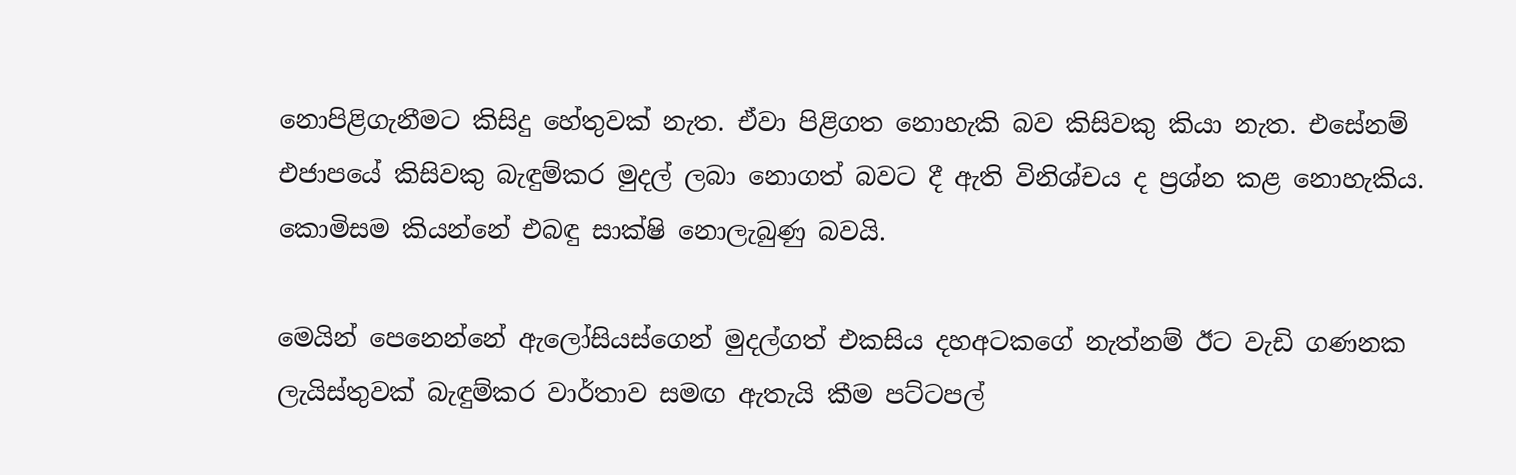නොපිළිගැනීමට කිසිදු හේතුවක් නැත. ඒවා පිළිගත නොහැකි බව කිසිවකු කියා නැත. එසේනම් එජාපයේ කිසිවකු බැඳුම්කර මුදල් ලබා නොගත් බවට දී ඇති විනිශ්චය ද ප්‍රශ්න කළ නොහැකිය. කොමිසම කියන්නේ එබඳු සාක්ෂි නොලැබුණු බවයි.

මෙයින් පෙනෙන්නේ ඇලෝසියස්ගෙන් මුදල්ගත් එකසිය දහඅටකගේ නැත්නම් ඊට වැඩි ගණනක ලැයිස්තුවක් බැඳුම්කර වාර්තාව සමඟ ඇතැයි කීම පට්ටපල්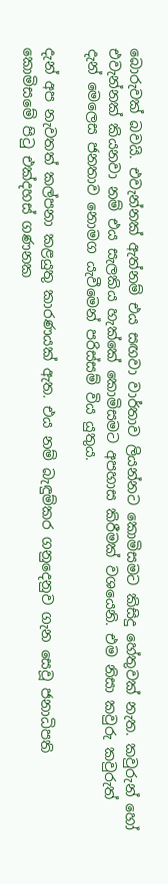බොරුවක් බවයි. එවැන්නක් ඇත්නම් එය සඟවා වාර්තාව ලියන්නට කොමිසමට කිසිදු හේතුවක් නැත. කවුරුන් හෝ එවැන්නක් කියනවා නම් එය සැලකිය හැක්කේ කොමිසමට අපහාස කිරීමක් වශයෙනි. එම නිසා කවුරු කවුරුත් දැන් මෙලෙස ජනතාව නොමග යැවීමෙන් පරිස්සම් විය යුතුය.

දැන් අප නැවතත් කල්පනා කළයුතු කාරණයක් ඇත. එය නම් බැඳුම්කර ගනුදෙනුව ගැන සෙවූ ජනාධිපති කොමිසමේ පිටු එක්දහස් ගණනක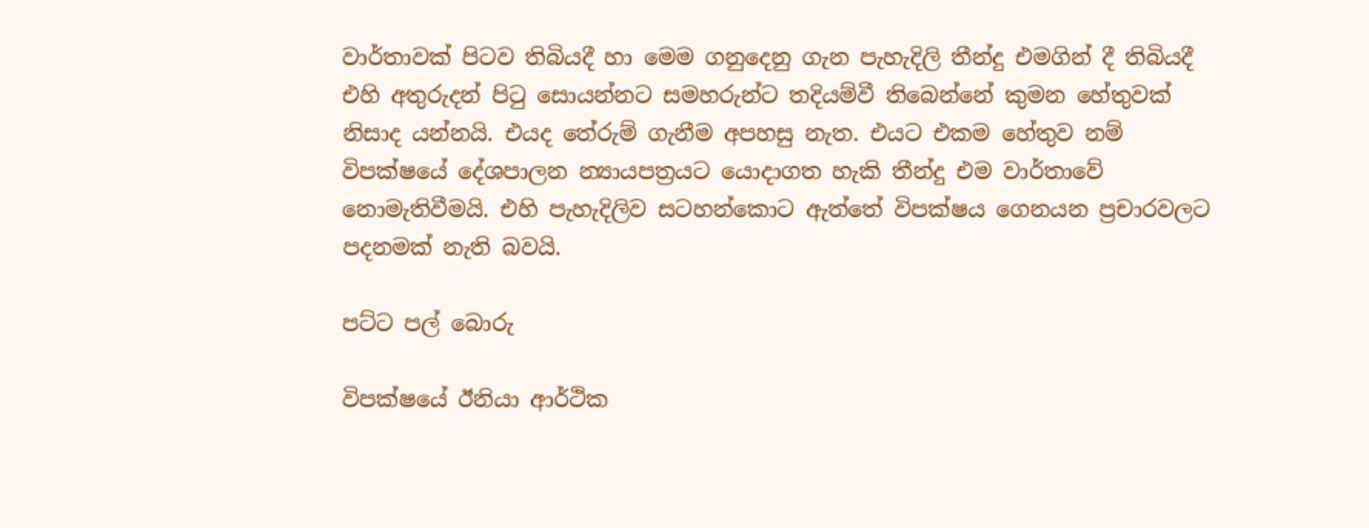වාර්තාවක් පිටව තිබියදී හා මෙම ගනුදෙනු ගැන පැහැදිලි තීන්දු එමගින් දී තිබියදී එහි අතුරුදන් පිටු සොයන්නට සමහරුන්ට තදියම්වී තිබෙන්නේ කුමන හේතුවක් නිසාද යන්නයි. එයද තේරුම් ගැනීම අපහසු නැත. එයට එකම හේතුව නම් විපක්ෂයේ දේශපාලන න්‍යායපත්‍රයට යොදාගත හැකි තීන්දු එම වාර්තාවේ නොමැතිවීමයි. එහි පැහැදිලිව සටහන්කොට ඇත්තේ විපක්ෂය ගෙනයන ප්‍රචාරවලට පදනමක් නැති බවයි.

පට්ට පල් බොරු

විපක්ෂයේ ඊනියා ආර්ථික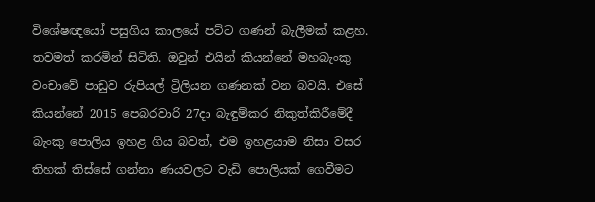විශේෂඥයෝ පසුගිය කාලයේ පට්ට ගණන් බැලීමක් කළහ. තවමත් කරමින් සිටිති. ඔවුන් එයින් කියන්නේ මහබැංකු වංචාවේ පාඩුව රුපියල් ට්‍රිලියන ගණනක් වන බවයි. එසේ කියන්නේ 2015 පෙබරවාරි 27දා බැඳුම්කර නිකුත්කිරීමේදී බැංකු පොලිය ඉහළ ගිය බවත්, එම ඉහළයාම නිසා වසර තිහක් තිස්සේ ගන්නා ණයවලට වැඩි පොලියක් ගෙවීමට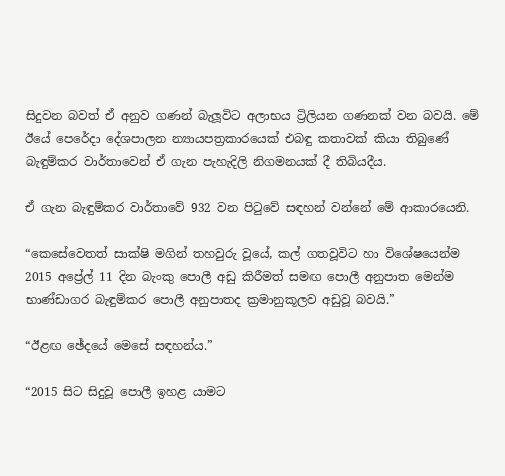සිදුවන බවත් ඒ අනුව ගණන් බැලූවිට අලාභය ට්‍රිලියන ගණනක් වන බවයි. මේ ඊයේ පෙරේදා දේශපාලන න්‍යායපත්‍රකාරයෙක් එබඳු කතාවක් කියා තිබුණේ බැඳුම්කර වාර්තාවෙන් ඒ ගැන පැහැදිලි නිගමනයක් දී තිබියදීය.

ඒ ගැන බැඳුම්කර වාර්තාවේ 932 වන පිටුවේ සඳහන් වන්නේ මේ ආකාරයෙනි.

“කෙසේවෙතත් සාක්ෂි මගින් තහවුරු වූයේ, කල් ගතවූවිට හා විශේෂයෙන්ම 2015 අප්‍රේල් 11 දින බැංකු පොලී අඩු කිරීමත් සමඟ පොලී අනුපාත මෙන්ම භාණ්ඩාගර බැඳුම්කර පොලී අනුපාතද ක්‍රමානුකූලව අඩුවූ බවයි.”

“ඊළඟ ඡේදයේ මෙසේ සඳහන්ය.”

“2015 සිට සිදුවූ පොලී ඉහළ යාමට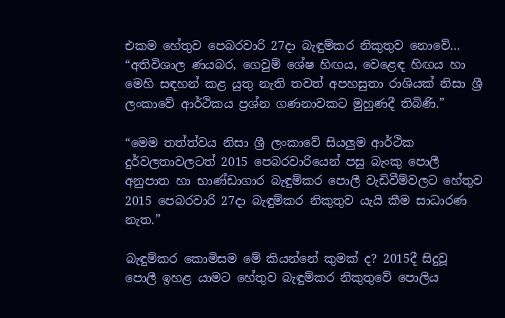එකම හේතුව පෙබරවාරි 27දා බැඳුම්කර නිකුතුව නොවේ… “අතිවිශාල ණයබර, ගෙවුම් ශේෂ හිඟය, වෙළෙඳ හිඟය හා මෙහි සඳහන් කළ යුතු නැති තවත් අපහසුතා රාශියක් නිසා ශ්‍රී ලංකාවේ ආර්ථිකය ප්‍රශ්න ගණනාවකට මුහුණදී තිබිණි.”

“මෙම තත්ත්වය නිසා ශ්‍රී ලංකාවේ සියලුම ආර්ථික දුර්වලතාවලටත් 2015 පෙබරවාරියෙන් පසු බැංකු පොලී අනුපාත හා භාණ්ඩාගාර බැඳුම්කර පොලී වැඩිවීම්වලට හේතුව 2015 පෙබරවාරි 27දා බැඳුම්කර නිකුතුව යැයි කීම සාධාරණ නැත.”

බැඳුම්කර කොමිසම මේ කියන්නේ කුමක් ද? 2015දී සිදුවූ පොලී ඉහළ යාමට හේතුව බැඳුම්කර නිකුතුවේ පොලිය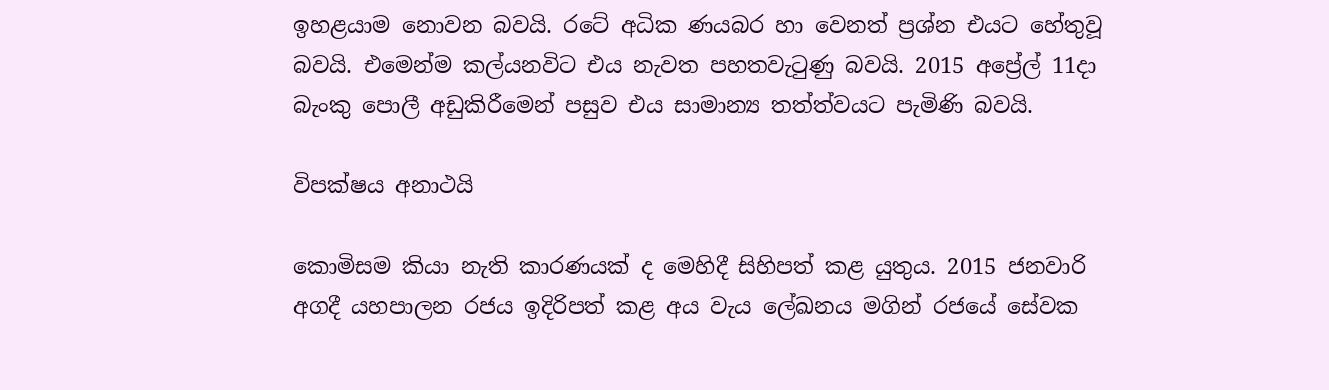ඉහළයාම නොවන බවයි. රටේ අධික ණයබර හා වෙනත් ප්‍රශ්න එයට හේතුවූ බවයි. එමෙන්ම කල්යනවිට එය නැවත පහතවැටුණු බවයි. 2015 අප්‍රේල් 11දා බැංකු පොලී අඩුකිරීමෙන් පසුව එය සාමාන්‍ය තත්ත්වයට පැමිණි බවයි.

විපක්ෂය අනාථයි

කොමිසම කියා නැති කාරණයක් ද මෙහිදී සිහිපත් කළ යුතුය. 2015 ජනවාරි අගදී යහපාලන රජය ඉදිරිපත් කළ අය වැය ලේඛනය මගින් රජයේ සේවක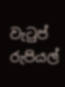වැටුප් රුපියල්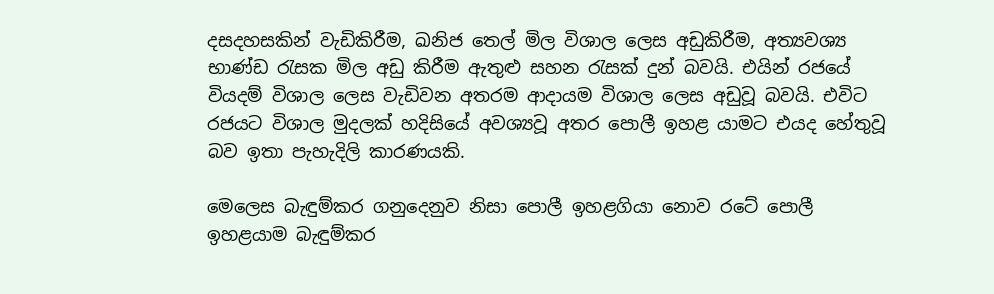දසදහසකින් වැඩිකිරීම, ඛනිජ තෙල් මිල විශාල ලෙස අඩුකිරීම, අත්‍යවශ්‍ය භාණ්ඩ රැසක මිල අඩු කිරීම ඇතුළු සහන රැසක් දුන් බවයි. එයින් රජයේ වියදම් විශාල ලෙස වැඩිවන අතරම ආදායම විශාල ලෙස අඩුවූ බවයි. එවිට රජයට විශාල මුදලක් හදිසියේ අවශ්‍යවූ අතර පොලී ඉහළ යාමට එයද හේතුවූ බව ඉතා පැහැදිලි කාරණයකි.

මෙලෙස බැඳුම්කර ගනුදෙනුව නිසා පොලී ඉහළගියා නොව රටේ පොලී ඉහළයාම බැඳුම්කර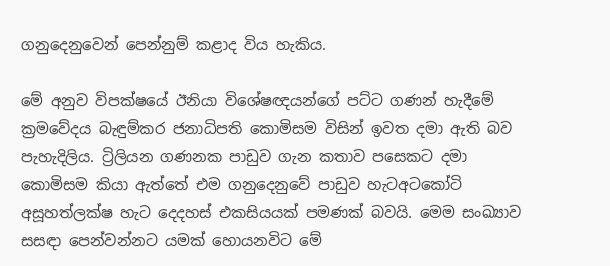ගනුදෙනුවෙන් පෙන්නුම් කළාද විය හැකිය.

මේ අනුව විපක්ෂයේ ඊනියා විශේෂඥයන්ගේ පට්ට ගණන් හැදීමේ ක්‍රමවේදය බැඳුම්කර ජනාධිපති කොමිසම විසින් ඉවත දමා ඇති බව පැහැදිලිය. ට්‍රිලියන ගණනක පාඩුව ගැන කතාව පසෙකට දමා කොමිසම කියා ඇත්තේ එම ගනුදෙනුවේ පාඩුව හැටඅටකෝටි අසූහත්ලක්ෂ හැට දෙදහස් එකසියයක් පමණක් බවයි. මෙම සංඛ්‍යාව සසඳා පෙන්වන්නට යමක් හොයනවිට මේ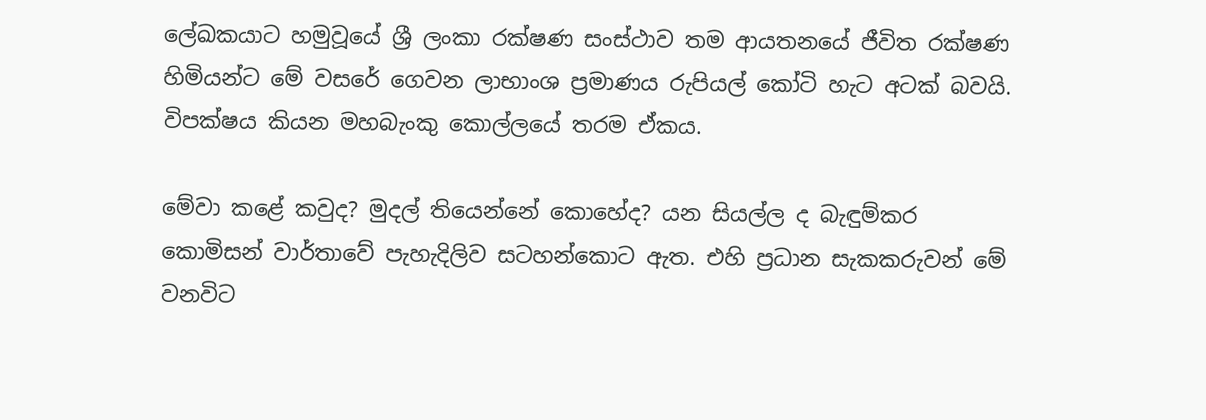ලේඛකයාට හමුවූයේ ශ්‍රී ලංකා රක්ෂණ සංස්ථාව තම ආයතනයේ ජීවිත රක්ෂණ හිමියන්ට මේ වසරේ ගෙවන ලාභාංශ ප්‍රමාණය රුපියල් කෝටි හැට අටක් බවයි. විපක්ෂය කියන මහබැංකු කොල්ලයේ තරම ඒකය.

මේවා කළේ කවුද? මුදල් තියෙන්නේ කොහේද? යන සියල්ල ද බැඳුම්කර කොමිසන් වාර්තාවේ පැහැදිලිව සටහන්කොට ඇත. එහි ප්‍රධාන සැකකරුවන් මේ වනවිට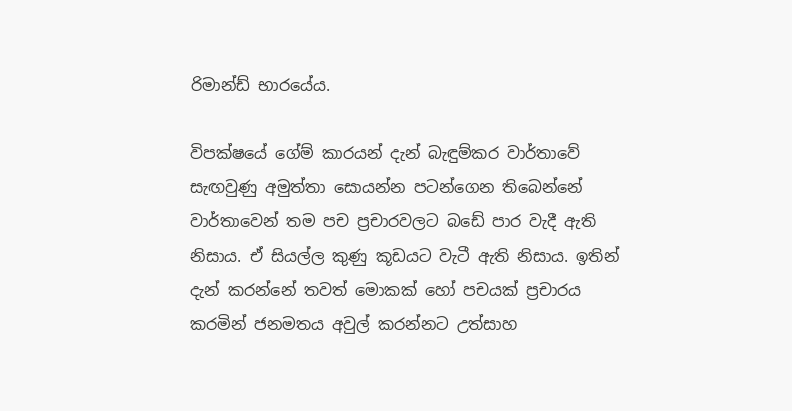රිමාන්ඩ් භාරයේය.

විපක්ෂයේ ගේම් කාරයන් දැන් බැඳුම්කර වාර්තාවේ සැඟවුණු අමුත්තා සොයන්න පටන්ගෙන තිබෙන්නේ වාර්තාවෙන් තම පච ප්‍රචාරවලට බඩේ පාර වැදී ඇති නිසාය. ඒ සියල්ල කුණු කූඩයට වැටී ඇති නිසාය. ඉතින් දැන් කරන්නේ තවත් මොකක් හෝ පචයක් ප්‍රචාරය කරමින් ජනමතය අවුල් කරන්නට උත්සාහ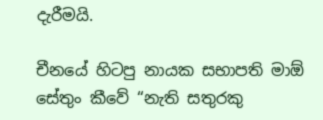දැරීමයි.

චීනයේ හිටපු නායක සභාපති මාඕ සේතුං කීවේ “නැති සතුරකු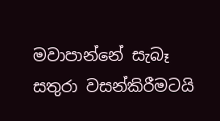මවාපාන්නේ සැබෑ සතුරා වසන්කිරීමටයි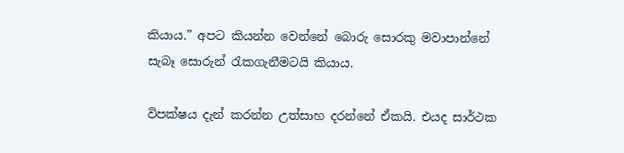කියාය.” අපට කියන්න වෙන්නේ බොරු සොරකු මවාපාන්නේ සැබෑ සොරුන් රැකගැනීමටයි කියාය.

විපක්ෂය දැන් කරන්න උත්සාහ දරන්නේ ඒකයි. එයද සාර්ථක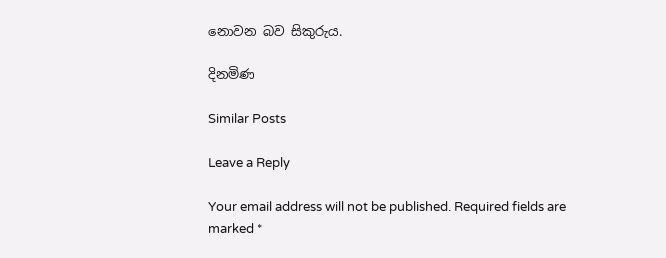නොවන බව සිකුරුය.

දිනමිණ

Similar Posts

Leave a Reply

Your email address will not be published. Required fields are marked *